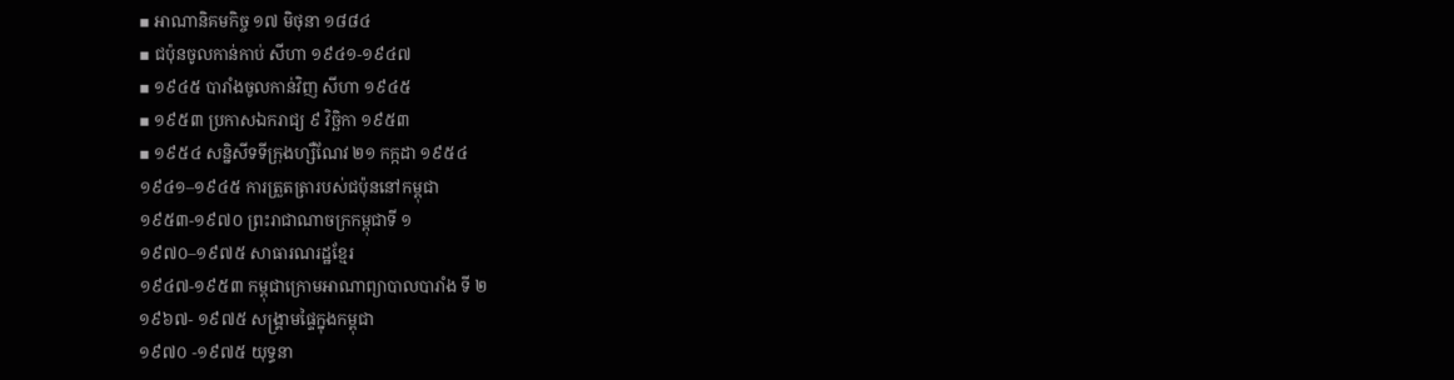▪ អាណានិគមកិច្ច ១៧ មិថុនា ១៨៨៤
▪ ជប៉ុនចូលកាន់កាប់ សីហា ១៩៤១-១៩៤៧
▪ ១៩៤៥ បារាំងចូលកាន់វិញ សីហា ១៩៤៥
▪ ១៩៥៣ ប្រកាសឯករាជ្យ ៩ វិច្ឆិកា ១៩៥៣
▪ ១៩៥៤ សន្និសីទទីក្រុងហ្សឺណែវ ២១ កក្កដា ១៩៥៤
១៩៤១–១៩៤៥ ការត្រួតត្រារបស់ជប៉ុននៅកម្ពុជា
១៩៥៣-១៩៧០ ព្រះរាជាណាចក្រកម្ពុជាទី ១
១៩៧០–១៩៧៥ សាធារណរដ្ឋខ្មែរ
១៩៤៧-១៩៥៣ កម្ពុជាក្រោមអាណាព្យាបាលបារាំង ទី ២
១៩៦៧- ១៩៧៥ សង្គ្រាមផ្ទៃក្នុងកម្ពុជា
១៩៧០ -១៩៧៥ យុទ្ធនា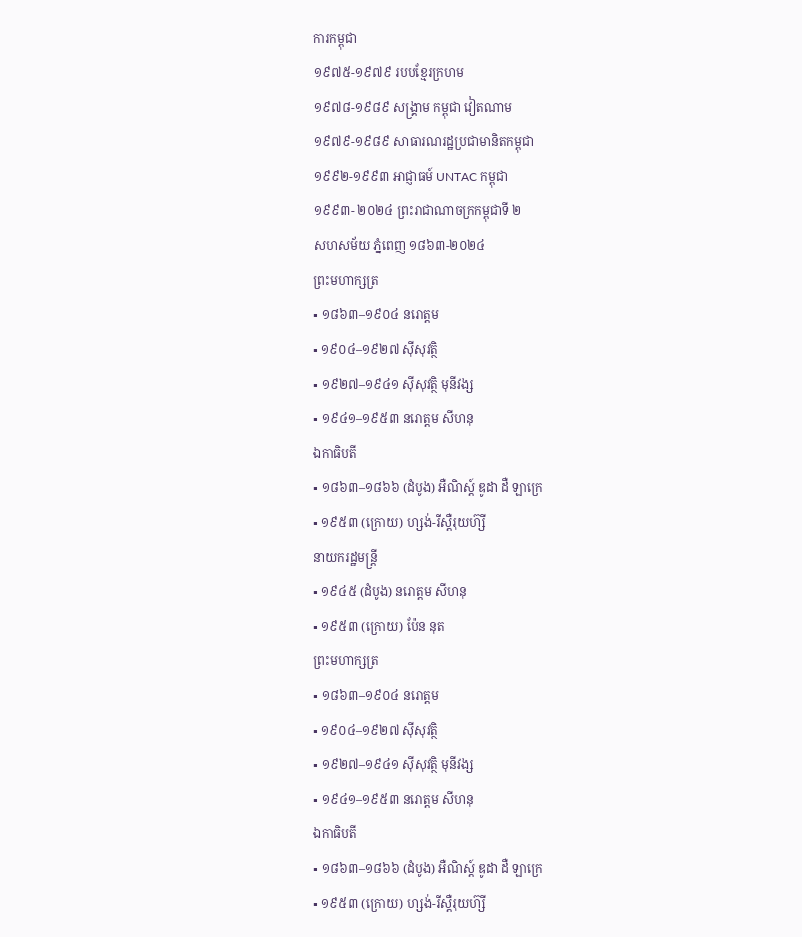ការកម្ពុជា
១៩៧៥-១៩៧៩ របបខ្មែរក្រហម
១៩៧៨-១៩៨៩ សង្រ្គាម កម្ពុជា វៀតណាម
១៩៧៩-១៩៨៩ សាធារណរដ្ឋប្រជាមានិតកម្ពុជា
១៩៩២-១៩៩៣ អាជ្ញាធម៍ UNTAC កម្ពុជា
១៩៩៣- ២០២៤ ព្រះរាជាណាចក្រកម្ពុជាទី ២
សហសម័យ ភ្នំពេញ ១៨៦៣-២០២៤
ព្រះមហាក្សត្រ
▪ ១៨៦៣–១៩០៤ នរោត្តម
▪ ១៩០៤–១៩២៧ ស៊ីសុវត្ថិ
▪ ១៩២៧–១៩៤១ ស៊ីសុវត្ថិ មុនីវង្ស
▪ ១៩៤១–១៩៥៣ នរោត្តម សីហនុ
ឯកាធិបតី
▪ ១៨៦៣–១៨៦៦ (ដំបូង) អឺណិស្ត៍ ឌូដា ដឺ ឡាក្រេ
▪ ១៩៥៣ (ក្រោយ) ហ្សង់-រីស្តឺរុយហ៊្សី
នាយករដ្ឋមន្ត្រី
▪ ១៩៤៥ (ដំបូង) នរោត្តម សីហនុ
▪ ១៩៥៣ (ក្រោយ) ប៉ែន នុត
ព្រះមហាក្សត្រ
▪ ១៨៦៣–១៩០៤ នរោត្តម
▪ ១៩០៤–១៩២៧ ស៊ីសុវត្ថិ
▪ ១៩២៧–១៩៤១ ស៊ីសុវត្ថិ មុនីវង្ស
▪ ១៩៤១–១៩៥៣ នរោត្តម សីហនុ
ឯកាធិបតី
▪ ១៨៦៣–១៨៦៦ (ដំបូង) អឺណិស្ត៍ ឌូដា ដឺ ឡាក្រេ
▪ ១៩៥៣ (ក្រោយ) ហ្សង់-រីស្តឺរុយហ៊្សី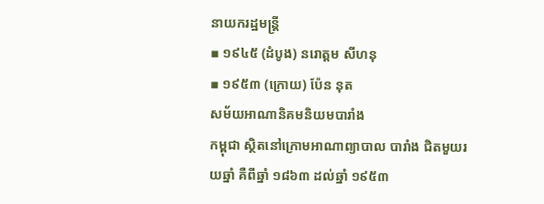នាយករដ្ឋមន្ត្រី
▪ ១៩៤៥ (ដំបូង) នរោត្តម សីហនុ
▪ ១៩៥៣ (ក្រោយ) ប៉ែន នុត
សម័យអាណានិគមនិយមបារាំង
កម្ពុជា ស្ថិតនៅក្រោមអាណាព្យាបាល បារាំង ជិតមួយរយឆ្នាំ គឺពីឆ្នាំ ១៨៦៣ ដល់ឆ្នាំ ១៩៥៣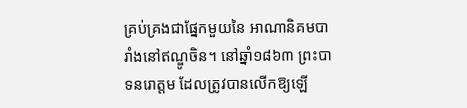គ្រប់គ្រងជាផ្នែកមួយនៃ អាណានិគមបារាំងនៅឥណ្ឌូចិន។ នៅឆ្នាំ១៨៦៣ ព្រះបាទនរោត្តម ដែលត្រូវបានលើកឱ្យឡើ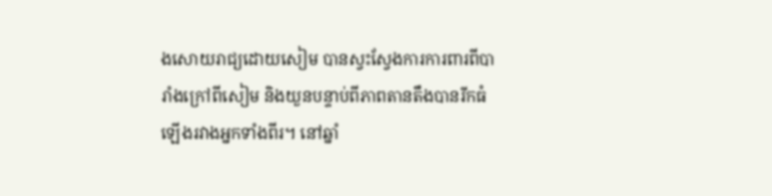ងសោយរាជ្យដោយសៀម បានស្វះស្វែងការការពារពីបារាំងក្រៅពីសៀម និងយួនបន្ទាប់ពីភាពតានតឹងបានរីកធំឡើងរវាងអ្នកទាំងពីរ។ នៅឆ្នាំ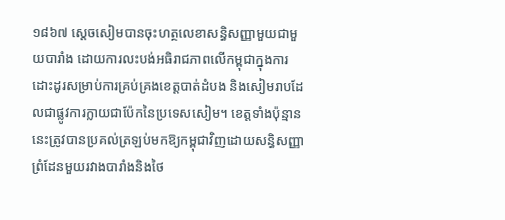១៨៦៧ ស្ដេចសៀមបានចុះហត្ថលេខាសន្ធិសញ្ញាមួយជាមួយបារាំង ដោយការលះបង់អធិរាជភាពលើកម្ពុជាក្នុងការដោះដូរសម្រាប់ការគ្រប់គ្រងខេត្តបាត់ដំបង និងសៀមរាបដែលជាផ្លូវការក្លាយជាប៉ែកនៃប្រទេសសៀម។ ខេត្តទាំងប៉ុន្មាននេះត្រូវបានប្រគល់ត្រឡប់មកឱ្យកម្ពុជាវិញដោយសន្ធិសញ្ញាព្រំដែនមួយរវាងបារាំងនិងថៃ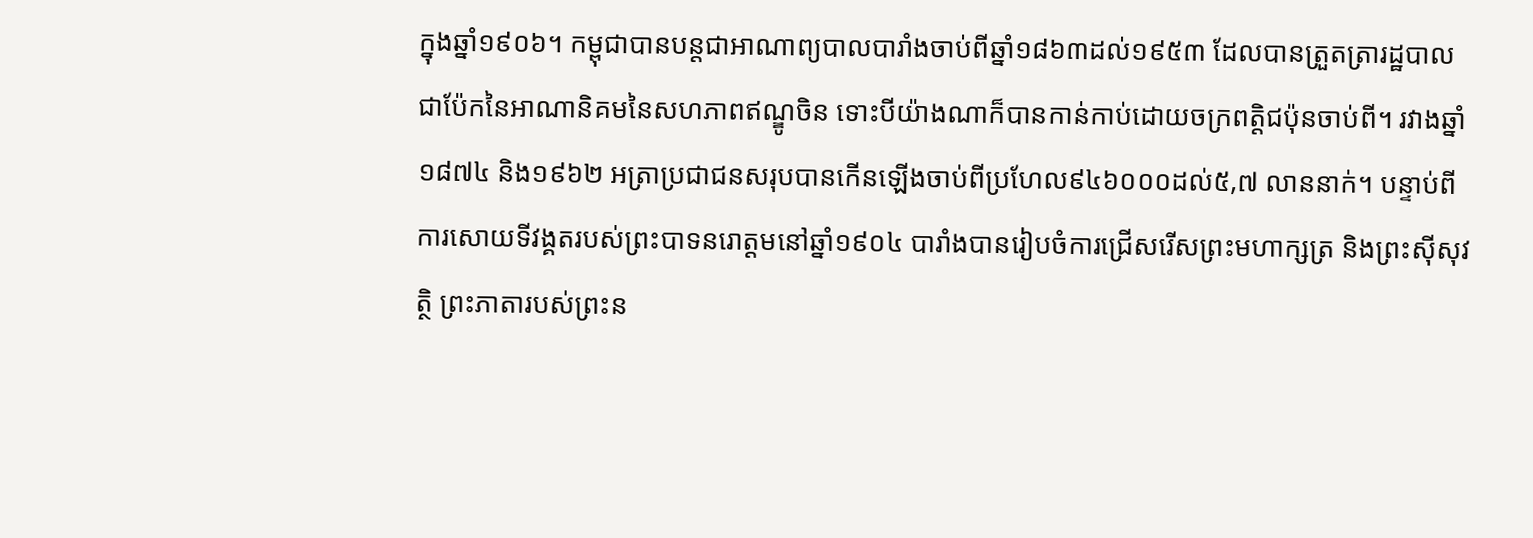ក្នុងឆ្នាំ១៩០៦។ កម្ពុជាបានបន្តជាអាណាព្យបាលបារាំងចាប់ពីឆ្នាំ១៨៦៣ដល់១៩៥៣ ដែលបានត្រួតត្រារដ្ឋបាលជាប៉ែកនៃអាណានិគមនៃសហភាពឥណ្ឌូចិន ទោះបីយ៉ាងណាក៏បានកាន់កាប់ដោយចក្រពត្តិជប៉ុនចាប់ពី។ រវាងឆ្នាំ១៨៧៤ និង១៩៦២ អត្រាប្រជាជនសរុបបានកើនឡើងចាប់ពីប្រហែល៩៤៦០០០ដល់៥,៧ លាននាក់។ បន្ទាប់ពីការសោយទីវង្គតរបស់ព្រះបាទនរោត្តមនៅឆ្នាំ១៩០៤ បារាំងបានរៀបចំការជ្រើសរើសព្រះមហាក្សត្រ និងព្រះស៊ីសុវត្ថិ ព្រះភាតារបស់ព្រះន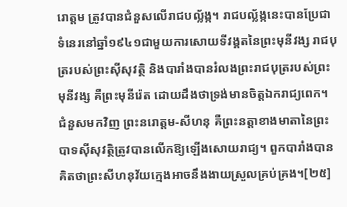រោត្តម ត្រូវបានជំនួសលើរាជបល្ល័ង្ក។ រាជបល្ល័ង្កនេះបានប្រែជាទំនេរនៅឆ្នាំ១៩៤១ជាមួយការសោយទីវង្គតនៃព្រះមុនីវង្ស រាជបុត្ររបស់ព្រះស៊ីសុវត្ថិ និងបារាំងបានរំលងព្រះរាជបុត្ររបស់ព្រះមុនីវង្ស គឺព្រះមុនីរ៉េត ដោយដឹងថាទ្រង់មានចិត្តឯករាជ្យពេក។ ជំនួសមកវិញ ព្រះនរោត្តម-សីហនុ គឺព្រះនត្តាខាងមាតានៃព្រះបាទស៊ីសុវត្ថិត្រូវបានលើកឱ្យឡើងសោយរាជ្យ។ ពួកបារាំងបានគិតថាព្រះសីហនុវ័យក្មេងអាចនឹងងាយស្រួលគ្រប់គ្រង។[២៥]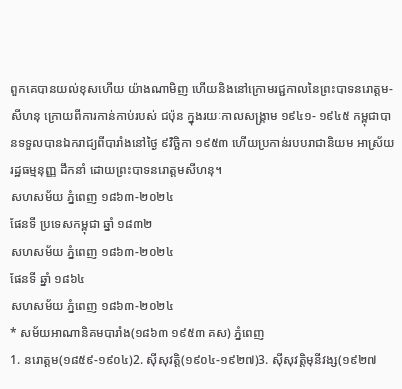ពួកគេបានយល់ខុសហើយ យ៉ាងណាមិញ ហើយនិងនៅក្រោមរជ្ជកាលនៃព្រះបាទនរោត្តម-សីហនុ ក្រោយពីការកាន់កាប់របស់ ជប៉ុន ក្នុងរយៈកាលសង្គ្រាម ១៩៤១- ១៩៤៥ កម្ពុជាបានទទួលបានឯករាជ្យពីបារាំងនៅថ្ងៃ ៩វិច្ឆិកា ១៩៥៣ ហើយប្រកាន់របបរាជានិយម អាស្រ័យរដ្ឋធម្មនុញ្ញ ដឹកនាំ ដោយព្រះបាទនរោត្តមសីហនុ។
សហសម័យ ភ្នំពេញ ១៨៦៣-២០២៤
ផែនទី ប្រទេសកម្ពុជា ឆ្នាំ ១៨៣២
សហសម័យ ភ្នំពេញ ១៨៦៣-២០២៤
ផែនទី ឆ្នាំ ១៨៦៤
សហសម័យ ភ្នំពេញ ១៨៦៣-២០២៤
* សម័យអាណានិគមបារាំង(១៨៦៣ ១៩៥៣ គស) ភ្នំពេញ
1. នរោត្ដម(១៨៥៩-១៩០៤)2. ស៊ីសុវត្តិ(១៩០៤-១៩២៧)3. ស៊ីសុវត្តិមុនីវង្ស(១៩២៧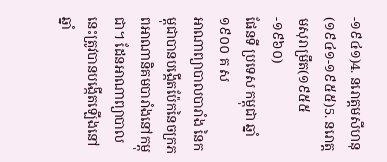-១៩៤១)4. នរោត្ដមសីហនុ(១៩៤១-១៩៥៥)5. នរោត្ដមសុរាម្រឹត(១៩៥៥-១៩៦០)
ផែនទី ប្រទេស កម្ពុជា ឆ្នាំ ១៩០០ គ ស
អាណាព្យាបាលបារាំង នៃកម្ពុជាបានបង្កើតប៉ែកនៃចក្រភពអាណានិគមបារាំងនៅកម្ពុជា។ ដែនអាណាព្យាបាលនេះត្រូវបានបង្កើតឡើងនៅឆ្នាំ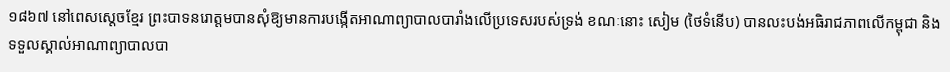១៨៦៧ នៅពេសស្ដេចខ្មែរ ព្រះបាទនរោត្តមបានសុំឱ្យមានការបង្កើតអាណាព្យាបាលបារាំងលើប្រទេសរបស់ទ្រង់ ខណៈនោះ សៀម (ថៃទំនើប) បានលះបង់អធិរាជភាពលើកម្ពុជា និងទទួលស្គាល់អាណាព្យាបាលបា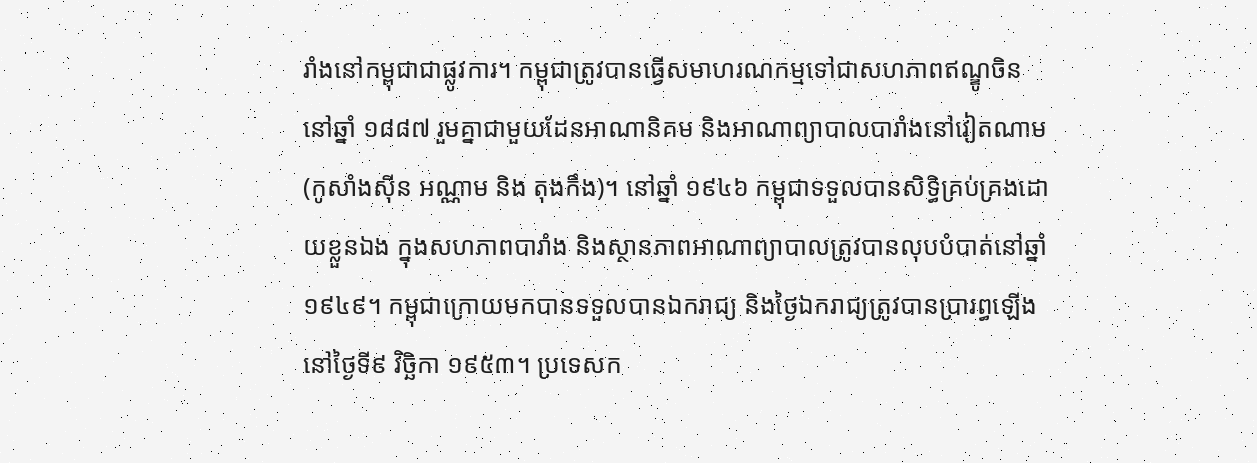រាំងនៅកម្ពុជាជាផ្លូវការ។ កម្ពុជាត្រូវបានធ្វើសមាហរណកម្មទៅជាសហភាពឥណ្ឌូចិននៅឆ្នាំ ១៨៨៧ រួមគ្នាជាមួយដែនអាណានិគម និងអាណាព្យាបាលបារាំងនៅវៀតណាម (កូសាំងស៊ីន អណ្ណាម និង តុងកឹង)។ នៅឆ្នាំ ១៩៤៦ កម្ពុជាទទួលបានសិទ្ធិគ្រប់គ្រងដោយខ្លួនឯង ក្នុងសហភាពបារាំង និងស្ថានភាពអាណាព្យាបាលត្រូវបានលុបបំបាត់នៅឆ្នាំ ១៩៤៩។ កម្ពុជាក្រោយមកបានទទួលបានឯករាជ្យ និងថ្ងៃឯករាជ្យត្រូវបានប្រារព្ធឡើងនៅថ្ងៃទី៩ វិច្ឆិកា ១៩៥៣។ ប្រទេសក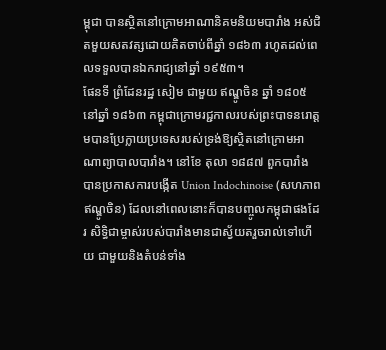ម្ពុជា បានស្ថិតនៅក្រោមអាណានិគមនិយមបារាំង អស់ជិតមួយសតវត្សដោយគិតចាប់ពីឆ្នាំ ១៨៦៣ រហូតដល់ពេលទទួលបានឯករាជ្យនៅឆ្នាំ ១៩៥៣។
ផែនទី ព្រំដែនរដ្ឋ សៀម ជាមួយ ឥណ្ឌូចិន ឆ្នាំ ១៨០៥
នៅឆ្នាំ ១៨៦៣ កម្ពុជាក្រោមរជ្ជកាលរបស់ព្រះបាទនរោត្តមបានប្រែក្លាយប្រទេសរបស់ទ្រង់ឱ្យស្ថិតនៅក្រោមអាណាព្យាបាលបារាំង។ នៅខែ តុលា ១៨៨៧ ពួកបារាំង បានប្រកាសការបង្កើត Union Indochinoise (សហភាពឥណ្ឌូចិន) ដែលនៅពេលនោះក៏បានបញ្ចូលកម្ពុជាផងដែរ សិទ្ធិជាម្ចាស់របស់បារាំងមានជាស្វ័យតរួចរាល់ទៅហើយ ជាមួយនិងតំបន់ទាំង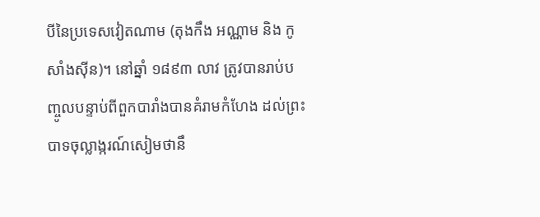បីនៃប្រទេសវៀតណាម (តុងកឹង អណ្ណាម និង កូសាំងស៊ីន)។ នៅឆ្នាំ ១៨៩៣ លាវ ត្រូវបានរាប់បញ្ចូលបន្ទាប់ពីពួកបារាំងបានគំរាមកំហែង ដល់ព្រះបាទចុល្លាង្ករណ៍សៀមថានឹ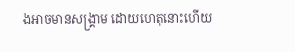ងអាចមានសង្គ្រាម ដោយហេតុនោះហើយ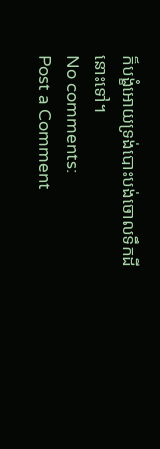ក៏បង្ខំអោយទ្រង់បោះបង់ចោលទឹកដីនោះទៅ។
No comments:
Post a Comment